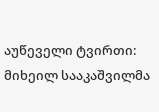აუწეველი ტვირთი: მიხეილ სააკაშვილმა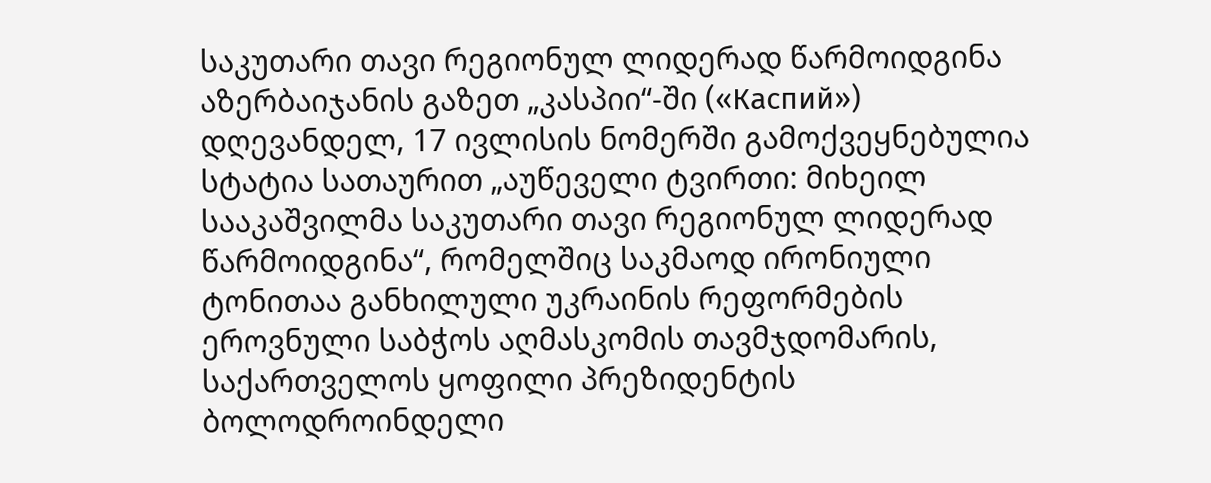საკუთარი თავი რეგიონულ ლიდერად წარმოიდგინა
აზერბაიჯანის გაზეთ „კასპიი“-ში («Каспий») დღევანდელ, 17 ივლისის ნომერში გამოქვეყნებულია სტატია სათაურით „აუწეველი ტვირთი: მიხეილ სააკაშვილმა საკუთარი თავი რეგიონულ ლიდერად წარმოიდგინა“, რომელშიც საკმაოდ ირონიული ტონითაა განხილული უკრაინის რეფორმების ეროვნული საბჭოს აღმასკომის თავმჯდომარის, საქართველოს ყოფილი პრეზიდენტის ბოლოდროინდელი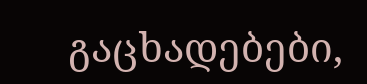გაცხადებები,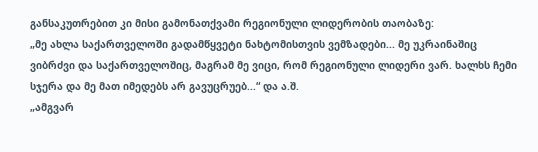განსაკუთრებით კი მისი გამონათქვამი რეგიონული ლიდერობის თაობაზე:
„მე ახლა საქართველოში გადამწყვეტი ნახტომისთვის ვემზადები... მე უკრაინაშიც ვიბრძვი და საქართველოშიც, მაგრამ მე ვიცი, რომ რეგიონული ლიდერი ვარ. ხალხს ჩემი სჯერა და მე მათ იმედებს არ გავუცრუებ...“ და ა.შ.
„ამგვარ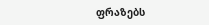ფრაზებს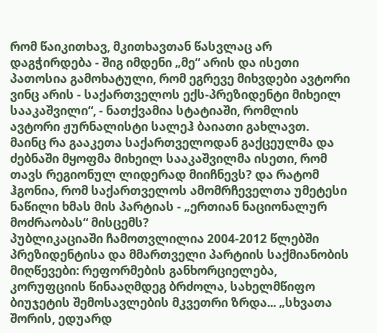რომ წაიკითხავ, მკითხავთან წასვლაც არ დაგჭირდება - შიგ იმდენი „მე“ არის და ისეთი პათოსია გამოხატული, რომ ეგრევე მიხვდები ავტორი ვინც არის - საქართველოს ექს-პრეზიდენტი მიხეილ სააკაშვილი“, - ნათქვამია სტატიაში, რომლის ავტორი ჟურნალისტი სალეჰ ბაიათი გახლავთ.
მაინც რა გააკეთა საქართველოდან გაქცეულმა და ძებნაში მყოფმა მიხეილ სააკაშვილმა ისეთი, რომ თავს რეგიონულ ლიდერად მიიჩნევს? და რატომ ჰგონია, რომ საქართველოს ამომრჩეველთა უმეტესი ნაწილი ხმას მის პარტიას - „ერთიან ნაციონალურ მოძრაობას“ მისცემს?
პუბლიკაციაში ჩამოთვლილია 2004-2012 წლებში პრეზიდენტისა და მმართველი პარტიის საქმიანობის მიღწევები: რეფორმების განხორციელება, კორუფციის წინააღმდეგ ბრძოლა, სახელმწიფო ბიუჯეტის შემოსავლების მკვეთრი ზრდა... „სხვათა შორის, ედუარდ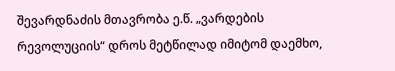შევარდნაძის მთავრობა ე.წ. „ვარდების რევოლუციის“ დროს მეტწილად იმიტომ დაემხო,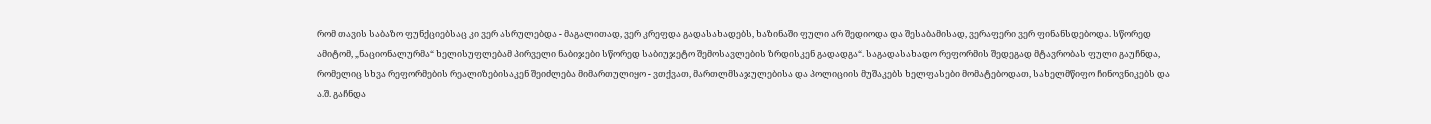რომ თავის საბაზო ფუნქციებსაც კი ვერ ასრულებდა - მაგალითად, ვერ კრეფდა გადასახადებს, ხაზინაში ფული არ შედიოდა და შესაბამისად, ვერაფერი ვერ ფინანსდებოდა. სწორედ ამიტომ, „ნაციონალურმა“ ხელისუფლებამ პირველი ნაბიჯები სწორედ საბიუჯეტო შემოსავლების ზრდისკენ გადადგა“. საგადასახადო რეფორმის შედეგად მტავრობას ფული გაუჩნდა, რომელიც სხვა რეფორმების რეალიზებისაკენ შეიძლება მიმართულიყო - ვთქვათ, მართლმსაჯულებისა და პოლიციის მუშაკებს ხელფასები მომატებოდათ, სახელმწიფო ჩინოვნიკებს და ა.შ. გაჩნდა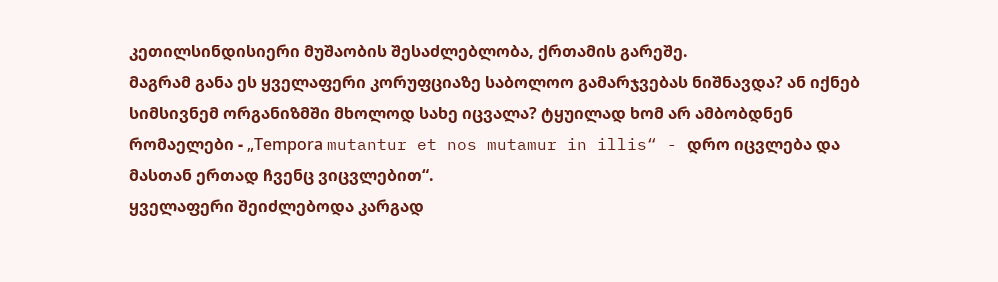კეთილსინდისიერი მუშაობის შესაძლებლობა, ქრთამის გარეშე.
მაგრამ განა ეს ყველაფერი კორუფციაზე საბოლოო გამარჯვებას ნიშნავდა? ან იქნებ სიმსივნემ ორგანიზმში მხოლოდ სახე იცვალა? ტყუილად ხომ არ ამბობდნენ რომაელები - „Теmроrа mutantur et nos mutamur in illis“ - დრო იცვლება და მასთან ერთად ჩვენც ვიცვლებით“.
ყველაფერი შეიძლებოდა კარგად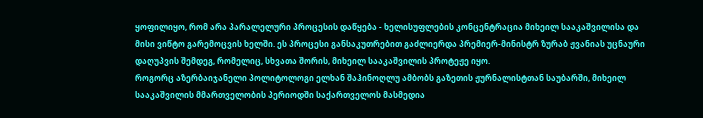ყოფილიყო, რომ არა პარალელური პროცესის დაწყება - ხელისუფლების კონცენტრაცია მიხეილ სააკაშვილისა და მისი ვიწტო გარემოცვის ხელში. ეს პროცესი განსაკუთრებით გაძლიერდა პრემიერ-მინისტრ ზურაბ ჟვანიას უცნაური დაღუპვის შემდეგ, რომელიც, სხვათა შორის, მიხეილ სააკაშვილის პროტეჟე იყო.
როგორც აზერბაიჯანელი პოლიტოლოგი ელხან შაჰინოღლუ ამბობს გაზეთის ჟურნალისტთან საუბარში, მიხეილ სააკაშვილის მმართველობის პერიოდში საქართველოს მასმედია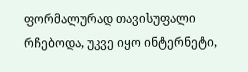ფორმალურად თავისუფალი რჩებოდა, უკვე იყო ინტერნეტი,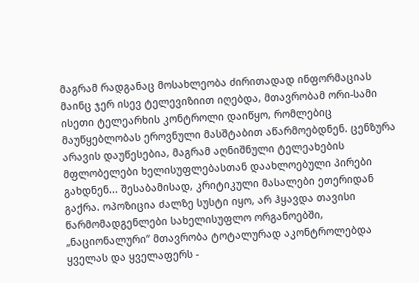მაგრამ რადგანაც მოსახლეობა ძირითადად ინფორმაციას მაინც ჯერ ისევ ტელევიზიით იღებდა, მთავრობამ ორი-სამი ისეთი ტელეარხის კონტროლი დაიწყო, რომლებიც მაუწყებლობას ეროვნული მასშტაბით აწარმოებდნენ. ცენზურა არავის დაუწესებია, მაგრამ აღნიშნული ტელეახების მფლობელები ხელისუფლებასთან დაახლოებული პირები გახდნენ... შესაბამისად, კრიტიკული მასალები ეთერიდან გაქრა. ოპოზიცია ძალზე სუსტი იყო, არ ჰყავდა თავისი წარმომადგენლები სახელისუფლო ორგანოებში, „ნაციონალური“ მთავრობა ტოტალურად აკონტროლებდა ყველას და ყველაფერს -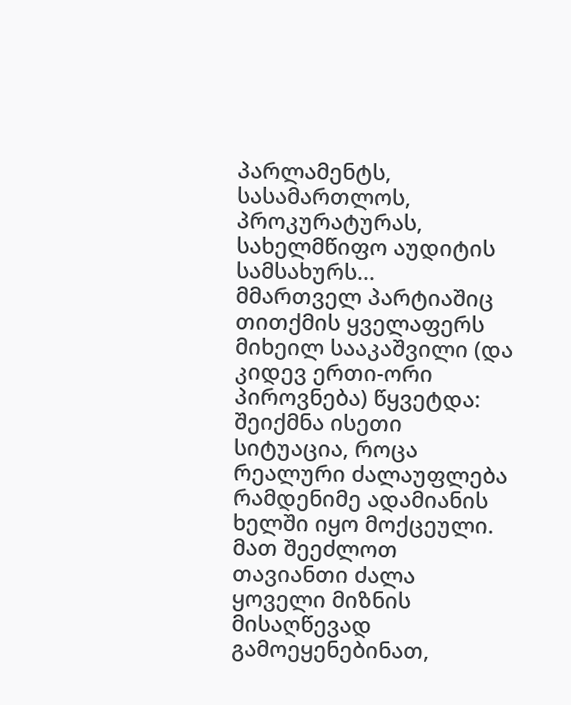პარლამენტს, სასამართლოს, პროკურატურას, სახელმწიფო აუდიტის სამსახურს...
მმართველ პარტიაშიც თითქმის ყველაფერს მიხეილ სააკაშვილი (და კიდევ ერთი-ორი პიროვნება) წყვეტდა: შეიქმნა ისეთი სიტუაცია, როცა რეალური ძალაუფლება რამდენიმე ადამიანის ხელში იყო მოქცეული. მათ შეეძლოთ თავიანთი ძალა ყოველი მიზნის მისაღწევად გამოეყენებინათ,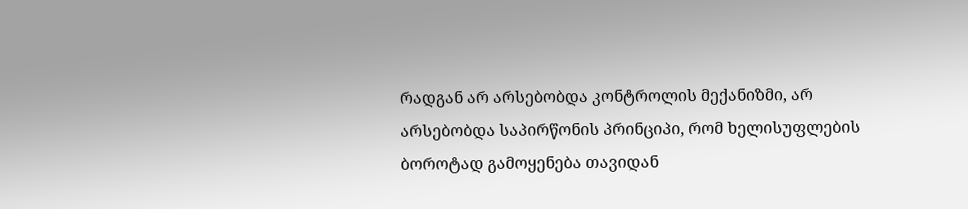რადგან არ არსებობდა კონტროლის მექანიზმი, არ არსებობდა საპირწონის პრინციპი, რომ ხელისუფლების ბოროტად გამოყენება თავიდან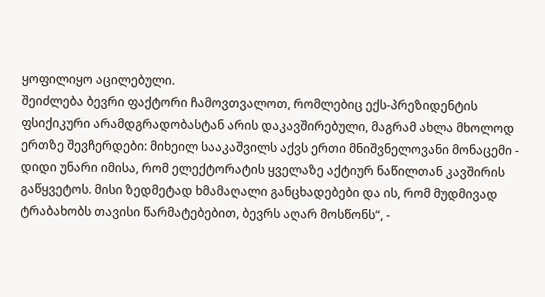ყოფილიყო აცილებული.
შეიძლება ბევრი ფაქტორი ჩამოვთვალოთ, რომლებიც ექს-პრეზიდენტის ფსიქიკური არამდგრადობასტან არის დაკავშირებული, მაგრამ ახლა მხოლოდ ერთზე შევჩერდები: მიხეილ სააკაშვილს აქვს ერთი მნიშვნელოვანი მონაცემი - დიდი უნარი იმისა, რომ ელექტორატის ყველაზე აქტიურ ნაწილთან კავშირის გაწყვეტოს. მისი ზედმეტად ხმამაღალი განცხადებები და ის, რომ მუდმივად ტრაბახობს თავისი წარმატებებით, ბევრს აღარ მოსწონს“, -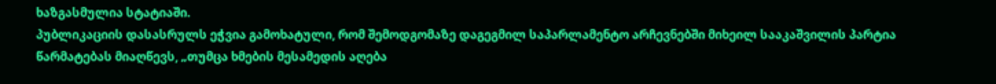ხაზგასმულია სტატიაში.
პუბლიკაციის დასასრულს ეჭვია გამოხატული, რომ შემოდგომაზე დაგეგმილ საპარლამენტო არჩევნებში მიხეილ სააკაშვილის პარტია წარმატებას მიაღწევს, „თუმცა ხმების მესამედის აღება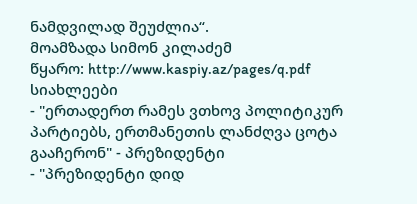ნამდვილად შეუძლია“.
მოამზადა სიმონ კილაძემ
წყარო: http://www.kaspiy.az/pages/q.pdf
სიახლეები
- "ერთადერთ რამეს ვთხოვ პოლიტიკურ პარტიებს, ერთმანეთის ლანძღვა ცოტა გააჩერონ" - პრეზიდენტი
- "პრეზიდენტი დიდ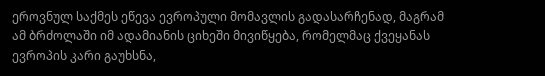ეროვნულ საქმეს ეწევა ევროპული მომავლის გადასარჩენად, მაგრამ ამ ბრძოლაში იმ ადამიანის ციხეში მივიწყება, რომელმაც ქვეყანას ევროპის კარი გაუხსნა,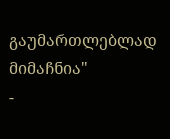გაუმართლებლად მიმაჩნია"
-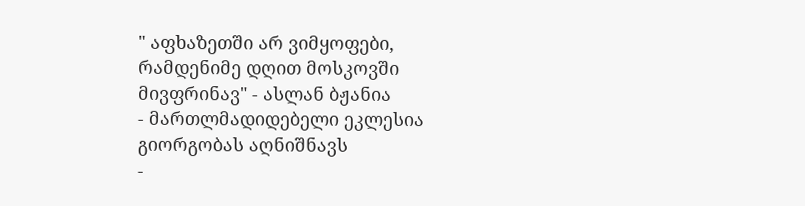" აფხაზეთში არ ვიმყოფები, რამდენიმე დღით მოსკოვში მივფრინავ" - ასლან ბჟანია
- მართლმადიდებელი ეკლესია გიორგობას აღნიშნავს
-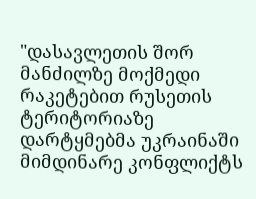"დასავლეთის შორ მანძილზე მოქმედი რაკეტებით რუსეთის ტერიტორიაზე დარტყმებმა უკრაინაში მიმდინარე კონფლიქტს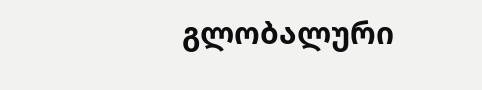გლობალური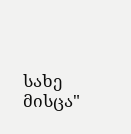სახე მისცა"